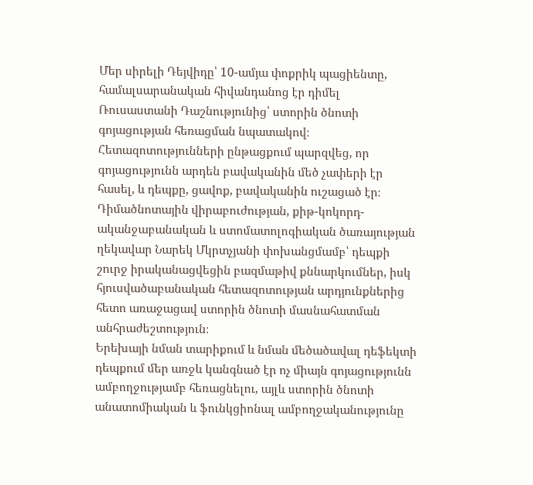Մեր սիրելի Դեյվիդը՝ 10-ամյա փոքրիկ պացիենտը, համալսարանական հիվանդանոց էր դիմել Ռուսաստանի Դաշնությունից՝ ստորին ծնոտի գոյացության հեռացման նպատակով։
Հետազոտությունների ընթացքում պարզվեց, որ գոյացությունն արդեն բավականին մեծ չափերի էր հասել, և դեպքը, ցավոք, բավականին ուշացած էր։
Դիմածնոտային վիրաբուժության, քիթ-կոկորդ-ականջաբանական և ստոմատոլոգիական ծառայության ղեկավար Նարեկ Մկրտչյանի փոխանցմամբ՝ դեպքի շուրջ իրականացվեցին բազմաթիվ քննարկումներ, իսկ հյուսվածաբանական հետազոտության արդյունքներից հետո առաջացավ ստորին ծնոտի մասնահատման անհրաժեշտություն։
Երեխայի նման տարիքում և նման մեծածավալ դեֆեկտի դեպքում մեր առջև կանգնած էր ոչ միայն գոյացությունն ամբողջությամբ հեռացնելու, այլև ստորին ծնոտի անատոմիական և ֆունկցիոնալ ամբողջականությունը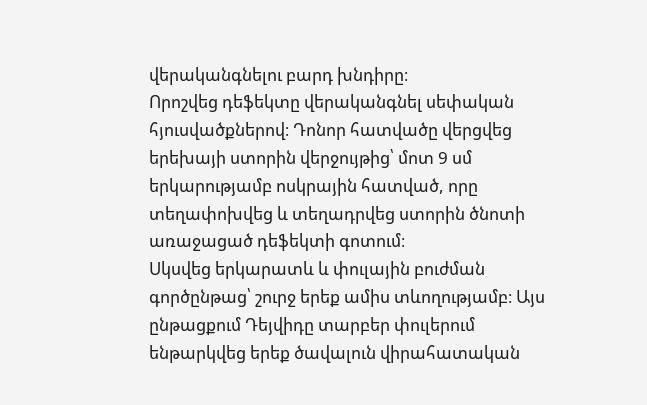վերականգնելու բարդ խնդիրը։
Որոշվեց դեֆեկտը վերականգնել սեփական հյուսվածքներով։ Դոնոր հատվածը վերցվեց երեխայի ստորին վերջույթից՝ մոտ 9 սմ երկարությամբ ոսկրային հատված, որը տեղափոխվեց և տեղադրվեց ստորին ծնոտի առաջացած դեֆեկտի գոտում։
Սկսվեց երկարատև և փուլային բուժման գործընթաց՝ շուրջ երեք ամիս տևողությամբ։ Այս ընթացքում Դեյվիդը տարբեր փուլերում ենթարկվեց երեք ծավալուն վիրահատական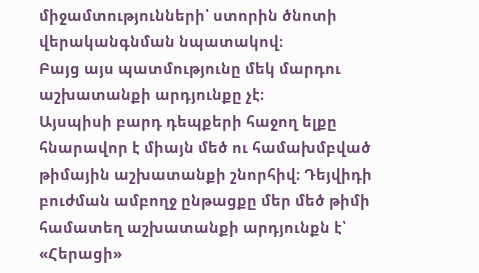միջամտությունների՝ ստորին ծնոտի վերականգնման նպատակով։
Բայց այս պատմությունը մեկ մարդու աշխատանքի արդյունքը չէ։
Այսպիսի բարդ դեպքերի հաջող ելքը հնարավոր է միայն մեծ ու համախմբված թիմային աշխատանքի շնորհիվ։ Դեյվիդի բուժման ամբողջ ընթացքը մեր մեծ թիմի համատեղ աշխատանքի արդյունքն է՝ «Հերացի»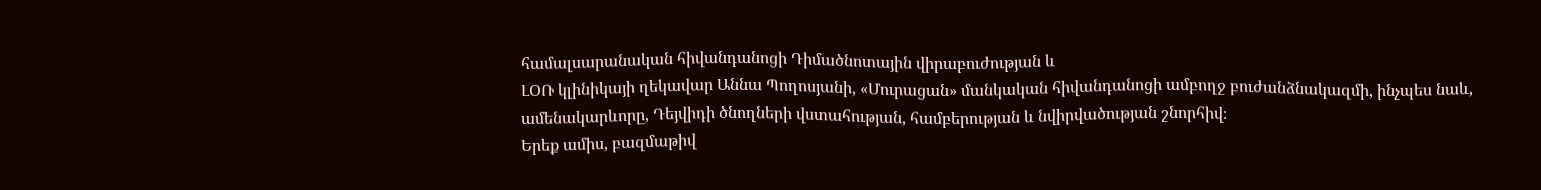համալսարանական հիվանդանոցի Դիմածնոտային վիրաբուժության և
ԼՕՌ կլինիկայի ղեկավար Աննա Պողոսյանի, «Մուրացան» մանկական հիվանդանոցի ամբողջ բուժանձնակազմի, ինչպես նաև, ամենակարևորը, Դեյվիդի ծնողների վստահության, համբերության և նվիրվածության շնորհիվ։
Երեք ամիս, բազմաթիվ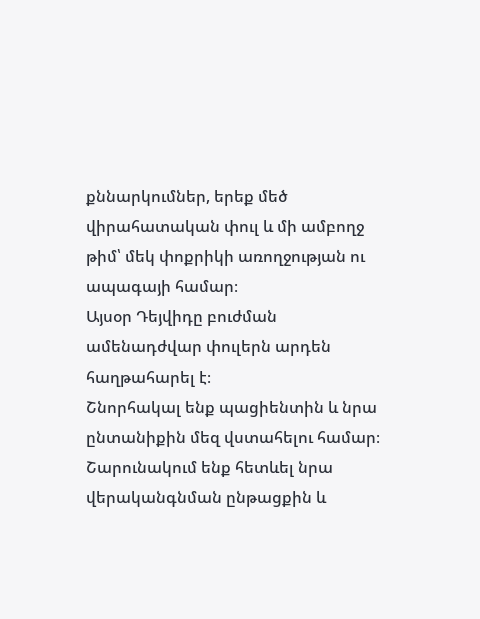քննարկումներ, երեք մեծ վիրահատական փուլ և մի ամբողջ թիմ՝ մեկ փոքրիկի առողջության ու ապագայի համար։
Այսօր Դեյվիդը բուժման ամենադժվար փուլերն արդեն հաղթահարել է։
Շնորհակալ ենք պացիենտին և նրա ընտանիքին մեզ վստահելու համար։
Շարունակում ենք հետևել նրա վերականգնման ընթացքին և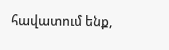հավատում ենք,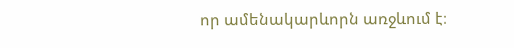որ ամենակարևորն առջևում է։